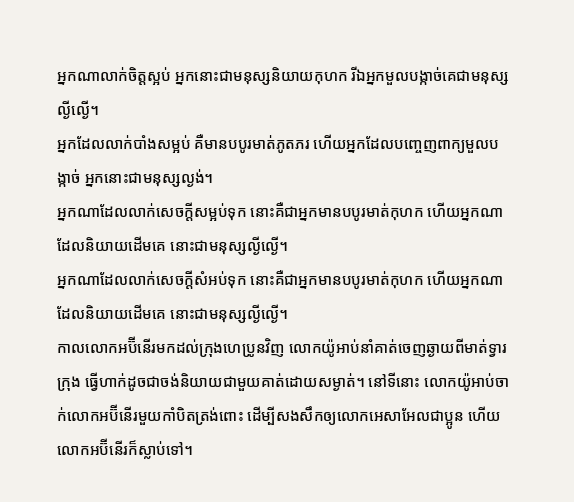អ្នកណាលាក់ចិត្តស្អប់ អ្នកនោះជាមនុស្សនិយាយកុហក រីឯអ្នកមួលបង្កាច់គេជាមនុស្សល្ងីល្ងើ។
អ្នកដែលលាក់បាំងសម្អប់ គឺមានបបូរមាត់ភូតភរ ហើយអ្នកដែលបញ្ចេញពាក្យមួលបង្កាច់ អ្នកនោះជាមនុស្សល្ងង់។
អ្នកណាដែលលាក់សេចក្ដីសម្អប់ទុក នោះគឺជាអ្នកមានបបូរមាត់កុហក ហើយអ្នកណាដែលនិយាយដើមគេ នោះជាមនុស្សល្ងីល្ងើ។
អ្នកណាដែលលាក់សេចក្ដីសំអប់ទុក នោះគឺជាអ្នកមានបបូរមាត់កុហក ហើយអ្នកណាដែលនិយាយដើមគេ នោះជាមនុស្សល្ងីល្ងើ។
កាលលោកអប៊ីនើរមកដល់ក្រុងហេប្រូនវិញ លោកយ៉ូអាប់នាំគាត់ចេញឆ្ងាយពីមាត់ទ្វារក្រុង ធ្វើហាក់ដូចជាចង់និយាយជាមួយគាត់ដោយសម្ងាត់។ នៅទីនោះ លោកយ៉ូអាប់ចាក់លោកអប៊ីនើរមួយកាំបិតត្រង់ពោះ ដើម្បីសងសឹកឲ្យលោកអេសាអែលជាប្អូន ហើយលោកអប៊ីនើរក៏ស្លាប់ទៅ។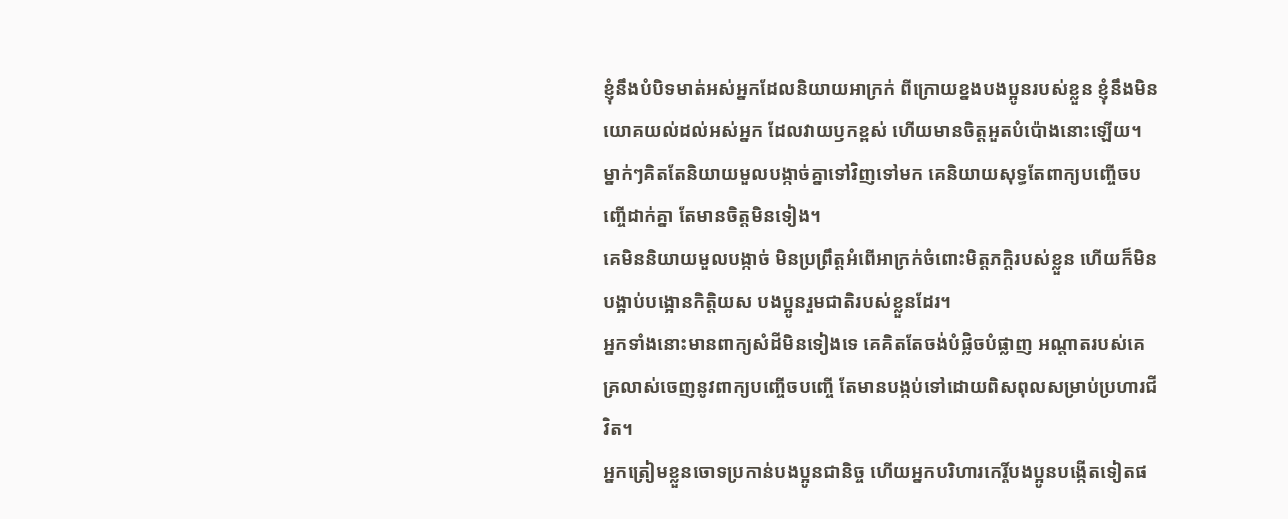ខ្ញុំនឹងបំបិទមាត់អស់អ្នកដែលនិយាយអាក្រក់ ពីក្រោយខ្នងបងប្អូនរបស់ខ្លួន ខ្ញុំនឹងមិនយោគយល់ដល់អស់អ្នក ដែលវាយឫកខ្ពស់ ហើយមានចិត្តអួតបំប៉ោងនោះឡើយ។
ម្នាក់ៗគិតតែនិយាយមួលបង្កាច់គ្នាទៅវិញទៅមក គេនិយាយសុទ្ធតែពាក្យបញ្ចើចបញ្ចើដាក់គ្នា តែមានចិត្តមិនទៀង។
គេមិននិយាយមួលបង្កាច់ មិនប្រព្រឹត្តអំពើអាក្រក់ចំពោះមិត្តភក្ដិរបស់ខ្លួន ហើយក៏មិនបង្អាប់បង្អោនកិត្តិយស បងប្អូនរួមជាតិរបស់ខ្លួនដែរ។
អ្នកទាំងនោះមានពាក្យសំដីមិនទៀងទេ គេគិតតែចង់បំផ្លិចបំផ្លាញ អណ្ដាតរបស់គេគ្រលាស់ចេញនូវពាក្យបញ្ចើចបញ្ចើ តែមានបង្កប់ទៅដោយពិសពុលសម្រាប់ប្រហារជីវិត។
អ្នកត្រៀមខ្លួនចោទប្រកាន់បងប្អូនជានិច្ច ហើយអ្នកបរិហារកេរ្តិ៍បងប្អូនបង្កើតទៀតផ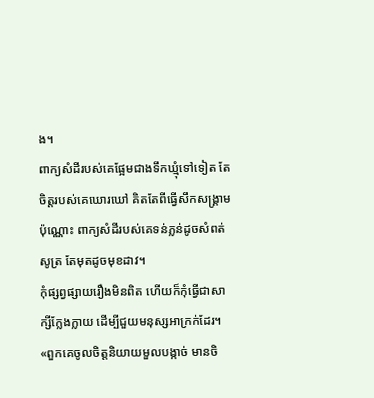ង។
ពាក្យសំដីរបស់គេផ្អែមជាងទឹកឃ្មុំទៅទៀត តែចិត្តរបស់គេឃោរឃៅ គិតតែពីធ្វើសឹកសង្គ្រាមប៉ុណ្ណោះ ពាក្យសំដីរបស់គេទន់ភ្លន់ដូចសំពត់សូត្រ តែមុតដូចមុខដាវ។
កុំផ្សព្វផ្សាយរឿងមិនពិត ហើយក៏កុំធ្វើជាសាក្សីក្លែងក្លាយ ដើម្បីជួយមនុស្សអាក្រក់ដែរ។
«ពួកគេចូលចិត្តនិយាយមួលបង្កាច់ មានចិ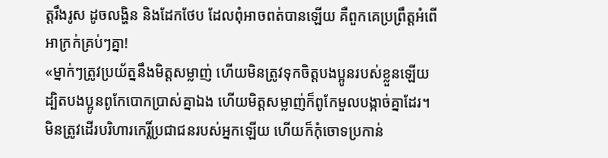ត្តរឹងរូស ដូចលង្ហិន និងដែកថែប ដែលពុំអាចពត់បានឡើយ គឺពួកគេប្រព្រឹត្តអំពើអាក្រក់គ្រប់ៗគ្នា!
«ម្នាក់ៗត្រូវប្រយ័ត្ននឹងមិត្តសម្លាញ់ ហើយមិនត្រូវទុកចិត្តបងប្អូនរបស់ខ្លួនឡើយ ដ្បិតបងប្អូនពូកែបោកប្រាស់គ្នាឯង ហើយមិត្តសម្លាញ់ក៏ពូកែមួលបង្កាច់គ្នាដែរ។
មិនត្រូវដើរបរិហារកេរ្តិ៍ប្រជាជនរបស់អ្នកឡើយ ហើយក៏កុំចោទប្រកាន់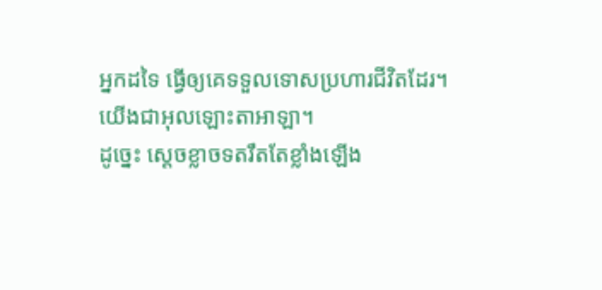អ្នកដទៃ ធ្វើឲ្យគេទទួលទោសប្រហារជីវិតដែរ។ យើងជាអុលឡោះតាអាឡា។
ដូច្នេះ ស្តេចខ្លាចទតរឹតតែខ្លាំងឡើង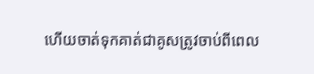ហើយចាត់ទុកគាត់ជាគូសត្រូវចាប់ពីពេល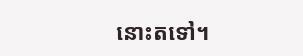នោះតទៅ។